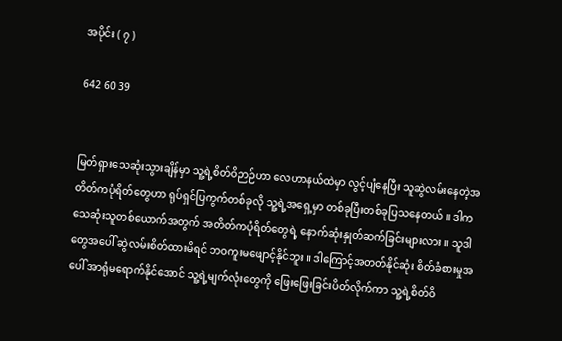အပိုင်း ( ၇ )

642 60 39


မြတ်ရှားသေဆုံးသွားချိန်မှာ သူ့ရဲ့စိတ်ဝိဉာဉ်ဟာ လေဟာနယ်ထဲမှာ လွင့်ပျံနေပြီး သူဆွဲလမ်းနေတဲ့အတိတ်ကပုံရိတ်တွေဟာ ရုပ်ရှင်ပြကွက်တစ်ခုလို သူ့ရဲ့အရှေ့မှာ တစ်ခုပြီးတစ်ခုပြသနေတယ် ။ ဒါကသေဆုံးသူတစ်ယောက်အတွက် အတိတ်ကပုံရိတ်တွေရဲ့ နောက်ဆုံးနှုတ်ဆက်ခြင်းများလား ။ သူဒါတွေအပေါ် ဆွဲလမ်းစိတ်ထားမိရင် ဘဝကူးမဖျောင့်နိုင်ဘူး ။ ဒါကြောင့်အတတ်နိုင်ဆုံး စိတ်ခံစားမှုအပေါ် အာရုံမရောက်နိုင်အောင် သူ့ရဲ့မျက်လုံးတွေကို ဖြေးဖြေးခြင်းပိတ်လိုက်ကာ သူ့ရဲ့စိတ်ဝိ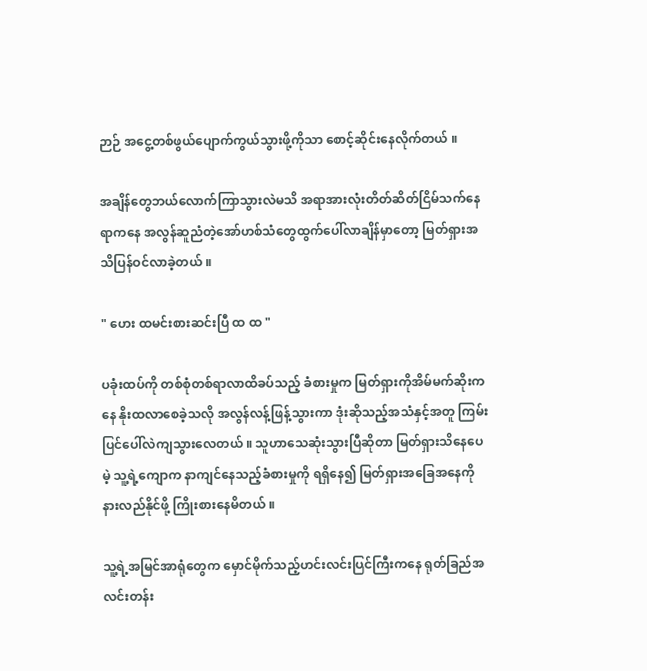ဉာဉ် အငွေ့တစ်ဖွယ်ပျောက်ကွယ်သွားဖို့ကိုသာ စောင့်ဆိုင်းနေလိုက်တယ် ။

အချိန်တွေဘယ်လောက်ကြာသွားလဲမသိ အရာအားလုံးတိတ်ဆိတ်ငြိမ်သက်နေရာကနေ အလွန်ဆူညံတဲ့အော်ဟစ်သံတွေထွက်ပေါ်လာချိန်မှာတော့ မြတ်ရှားအသိပြန်ဝင်လာခဲ့တယ် ။

" ဟေး ထမင်းစားဆင်းပြီ ထ ထ "

ပခုံးထပ်ကို တစ်စုံတစ်ရာလာထိခပ်သည့် ခံစားမှုက မြတ်ရှားကိုအိမ်မက်ဆိုးကနေ နိုးထလာစေခဲ့သလို အလွန်လန့်ဖြန့်သွားကာ ဒုံးဆိုသည့်အသံနှင့်အတူ ကြမ်းပြင်ပေါ်လဲကျသွားလေတယ် ။ သူဟာသေဆုံးသွားပြီဆိုတာ မြတ်ရှားသိနေပေမဲ့ သူ့ရဲ့ကျောက နာကျင်နေသည့်ခံစားမှုကို ရရှိနေ၍ မြတ်ရှားအခြေအနေကို နားလည်နိုင်ဖို့ ကြိုးစားနေမိတယ် ။

သူ့ရဲ့အမြင်အာရုံတွေက မှောင်မိုက်သည့်ဟင်းလင်းပြင်ကြီးကနေ ရုတ်ခြည်အလင်းတန်း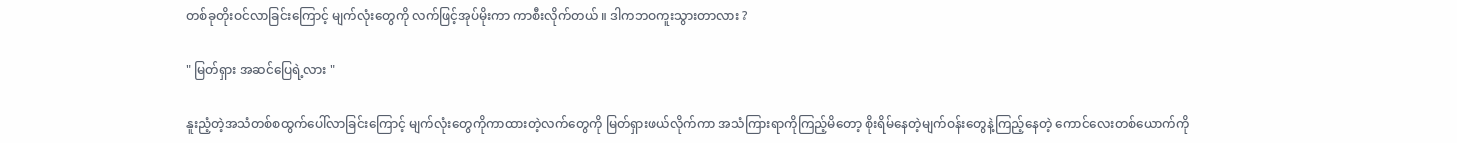တစ်ခုတိုးဝင်လာခြင်းကြောင့် မျက်လုံးတွေကို လက်ဖြင့်အုပ်မိုးကာ ကာစီးလိုက်တယ် ။ ဒါကဘဝကူးသွားတာလား ?

" မြတ်ရှား အဆင်ပြေရဲ့လား "

နူးညံ့တဲ့အသံတစ်စထွက်ပေါ်လာခြင်းကြောင့် မျက်လုံးတွေကိုကာထားတဲ့လက်တွေကို မြတ်ရှားဖယ်လိုက်ကာ အသံကြားရာကိုကြည့်မိတော့ စိုးရိမ်နေတဲ့မျက်ဝန်းတွေနဲ့ကြည့်နေတဲ့ ကောင်လေးတစ်ယောက်ကို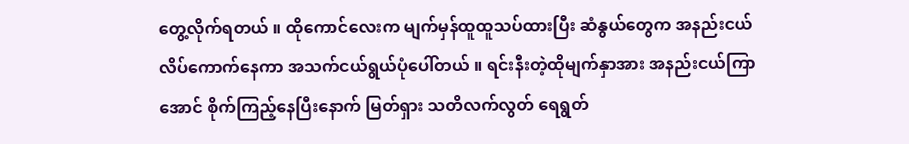တွေ့လိုက်ရတယ် ။ ထိုကောင်လေးက မျက်မှန်ထူထူသပ်ထားပြီး ဆံနွယ်တွေက အနည်းငယ်လိပ်ကောက်နေကာ အသက်ငယ်ရွယ်ပုံပေါ်တယ် ။ ရင်းနီးတဲ့ထိုမျက်နှာအား အနည်းငယ်ကြာအောင် စိုက်ကြည့်နေပြီးနောက် မြတ်ရှား သတိလက်လွတ် ရေရွတ်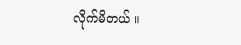လိုက်မိတယ် ။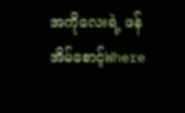အကိုလေးရဲ့ ဖန်အိမ်စောင့်Where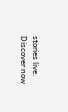stories live. Discover now